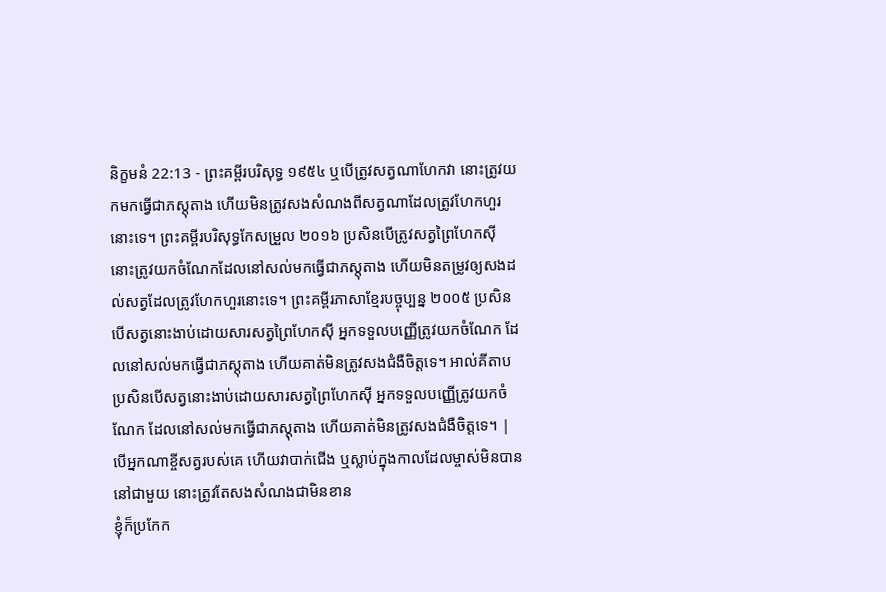និក្ខមនំ 22:13 - ព្រះគម្ពីរបរិសុទ្ធ ១៩៥៤ ឬបើត្រូវសត្វណាហែកវា នោះត្រូវយកមកធ្វើជាភស្តុតាង ហើយមិនត្រូវសងសំណងពីសត្វណាដែលត្រូវហែកហួរនោះទេ។ ព្រះគម្ពីរបរិសុទ្ធកែសម្រួល ២០១៦ ប្រសិនបើត្រូវសត្វព្រៃហែកស៊ី នោះត្រូវយកចំណែកដែលនៅសល់មកធ្វើជាភស្តុតាង ហើយមិនតម្រូវឲ្យសងដល់សត្វដែលត្រូវហែកហួរនោះទេ។ ព្រះគម្ពីរភាសាខ្មែរបច្ចុប្បន្ន ២០០៥ ប្រសិនបើសត្វនោះងាប់ដោយសារសត្វព្រៃហែកស៊ី អ្នកទទួលបញ្ញើត្រូវយកចំណែក ដែលនៅសល់មកធ្វើជាភស្ដុតាង ហើយគាត់មិនត្រូវសងជំងឺចិត្តទេ។ អាល់គីតាប ប្រសិនបើសត្វនោះងាប់ដោយសារសត្វព្រៃហែកស៊ី អ្នកទទួលបញ្ញើត្រូវយកចំណែក ដែលនៅសល់មកធ្វើជាភស្តុតាង ហើយគាត់មិនត្រូវសងជំងឺចិត្តទេ។ |
បើអ្នកណាខ្ចីសត្វរបស់គេ ហើយវាបាក់ជើង ឬស្លាប់ក្នុងកាលដែលម្ចាស់មិនបាននៅជាមួយ នោះត្រូវតែសងសំណងជាមិនខាន
ខ្ញុំក៏ប្រកែក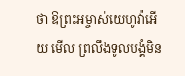ថា ឱព្រះអម្ចាស់យេហូវ៉ាអើយ មើល ព្រលឹងទូលបង្គំមិន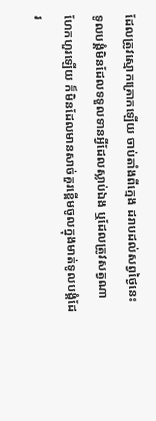ដែលត្រូវស្មោកគ្រោកឡើយ ចាប់តាំងពីក្មេង ដរាបដល់សព្វថ្ងៃនេះ ទូលបង្គំមិនដែលទទួលទានអ្វីដែលស្លាប់ឯង ឬដែលត្រូវសត្វណាហែកហួរឡើយ ក៏មិនដែលមានសាច់គួរខ្ពើមចូលក្នុងមាត់ទូលបង្គំដែរ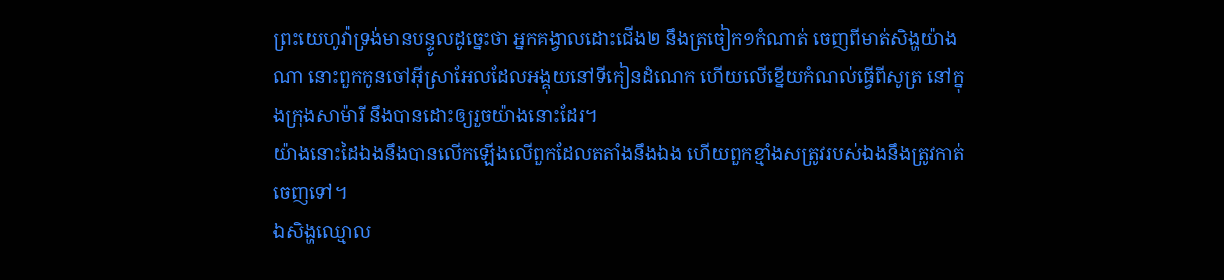ព្រះយេហូវ៉ាទ្រង់មានបន្ទូលដូច្នេះថា អ្នកគង្វាលដោះជើង២ នឹងត្រចៀក១កំណាត់ ចេញពីមាត់សិង្ហយ៉ាងណា នោះពួកកូនចៅអ៊ីស្រាអែលដែលអង្គុយនៅទីកៀនដំណេក ហើយលើខ្នើយកំណល់ធ្វើពីសូត្រ នៅក្នុងក្រុងសាម៉ារី នឹងបានដោះឲ្យរួចយ៉ាងនោះដែរ។
យ៉ាងនោះដៃឯងនឹងបានលើកឡើងលើពួកដែលតតាំងនឹងឯង ហើយពួកខ្មាំងសត្រូវរបស់ឯងនឹងត្រូវកាត់ចេញទៅ។
ឯសិង្ហឈ្មោល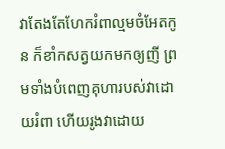វាតែងតែហែករំពាល្មមចំអែតកូន ក៏ខាំកសត្វយកមកឲ្យញី ព្រមទាំងបំពេញគុហារបស់វាដោយរំពា ហើយរូងវាដោយ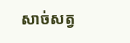សាច់សត្វ